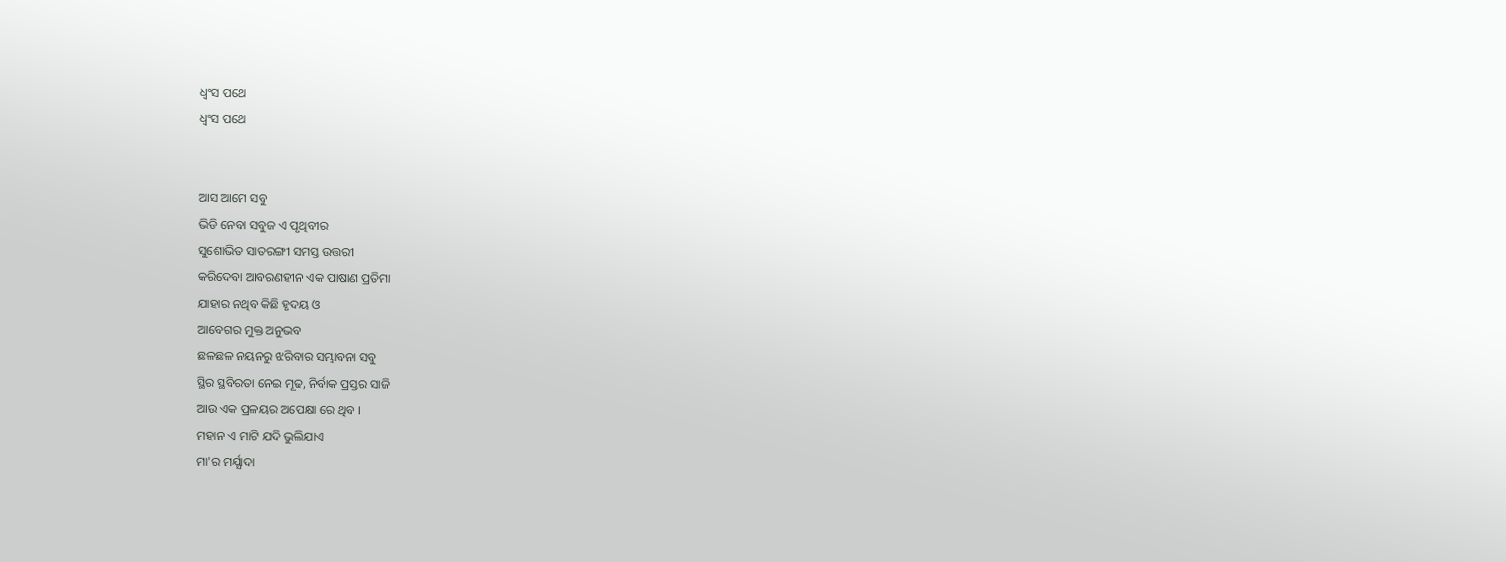ଧ୍ୱଂସ ପଥେ
ଧ୍ୱଂସ ପଥେ


ଆସ ଆମେ ସବୁ
ଭିଡି ନେବା ସବୁଜ ଏ ପୃଥିବୀର
ସୁଶୋଭିତ ସାତରଙ୍ଗୀ ସମସ୍ତ ଉତ୍ତରୀ
କରିଦେବା ଆବରଣହୀନ ଏକ ପାଷାଣ ପ୍ରତିମା
ଯାହାର ନଥିବ କିଛି ହୃଦୟ ଓ
ଆବେଗର ମୁକ୍ତ ଅନୁଭବ
ଛଳଛଳ ନୟନରୁ ଝରିବାର ସମ୍ଭାବନା ସବୁ
ସ୍ଥିର ସ୍ଥବିରତା ନେଇ ମୂଢ, ନିର୍ବାକ ପ୍ରସ୍ତର ସାଜି
ଆଉ ଏକ ପ୍ରଳୟର ଅପେକ୍ଷା ରେ ଥିବ ।
ମହାନ ଏ ମାଟି ଯଦି ଭୁଲିଯାଏ
ମା'ର ମର୍ଯ୍ଯାଦା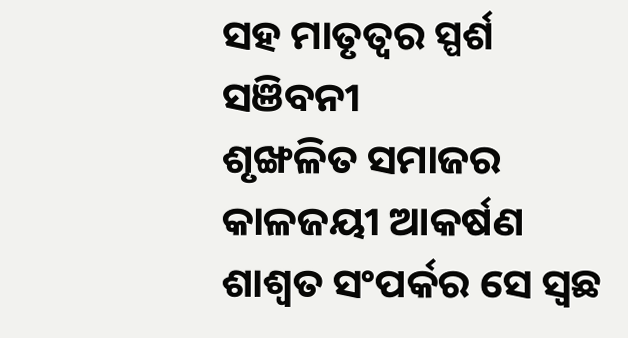ସହ ମାତୃତ୍ୱର ସ୍ପର୍ଶ ସଞିବନୀ
ଶୃଙ୍ଖଳିତ ସମାଜର କାଳଜୟୀ ଆକର୍ଷଣ
ଶାଶ୍ୱତ ସଂପର୍କର ସେ ସ୍ୱଛ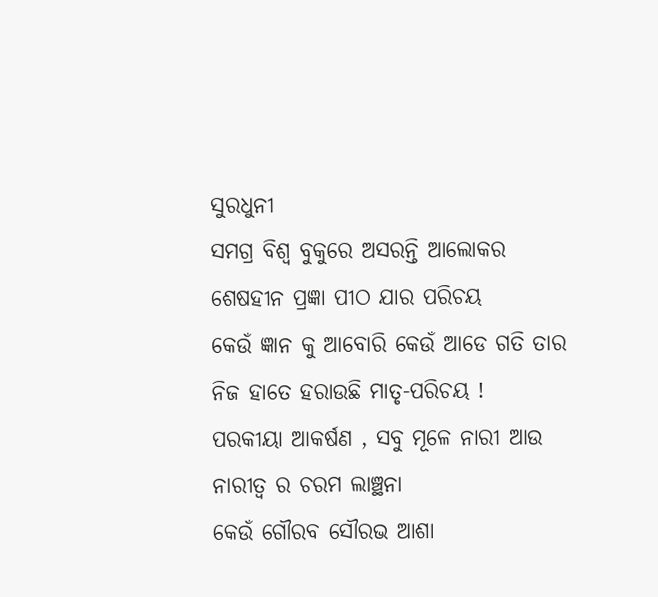ସୁରଧୁନୀ
ସମଗ୍ର ବିଶ୍ୱ ବୁକୁରେ ଅସରନ୍ତି ଆଲୋକର
ଶେଷହୀନ ପ୍ରଜ୍ଞା ପୀଠ ଯାର ପରିଚୟ
କେଉଁ ଜ୍ଞାନ କୁ ଆବୋରି କେଉଁ ଆଡେ ଗତି ତାର
ନିଜ ହାତେ ହରାଉଛି ମାତୃ-ପରିଚୟ !
ପରକୀୟା ଆକର୍ଷଣ , ସବୁ ମୂଳେ ନାରୀ ଆଉ
ନାରୀତ୍ୱ ର ଚରମ ଲାଞ୍ଛନା
କେଉଁ ଗୌରବ ସୌରଭ ଆଶା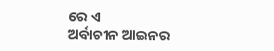ରେ ଏ
ଅର୍ବାଚୀନ ଆଇନର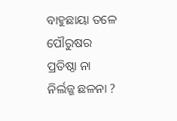ବାହୁଛାୟା ତଳେ
ପୌରୁଷର ପ୍ରତିଷ୍ଠା ନା ନିର୍ଲଜ୍ଜ ଛଳନା ?